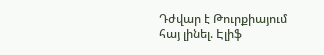Դժվար է Թուրքիայում հայ լինել. Էլիֆ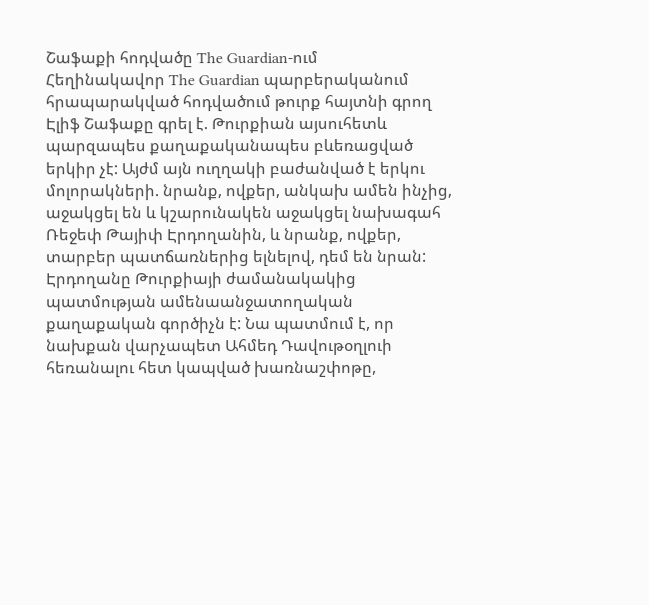Շաֆաքի հոդվածը The Guardian-ում
Հեղինակավոր The Guardian պարբերականում հրապարակված հոդվածում թուրք հայտնի գրող Էլիֆ Շաֆաքը գրել է. Թուրքիան այսուհետև պարզապես քաղաքականապես բևեռացված երկիր չէ: Այժմ այն ուղղակի բաժանված է երկու մոլորակների. նրանք, ովքեր, անկախ ամեն ինչից, աջակցել են և կշարունակեն աջակցել նախագահ Ռեջեփ Թայիփ Էրդողանին, և նրանք, ովքեր, տարբեր պատճառներից ելնելով, դեմ են նրան: Էրդողանը Թուրքիայի ժամանակակից պատմության ամենաանջատողական քաղաքական գործիչն է: Նա պատմում է, որ նախքան վարչապետ Ահմեդ Դավութօղլուի հեռանալու հետ կապված խառնաշփոթը,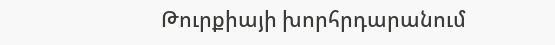Թուրքիայի խորհրդարանում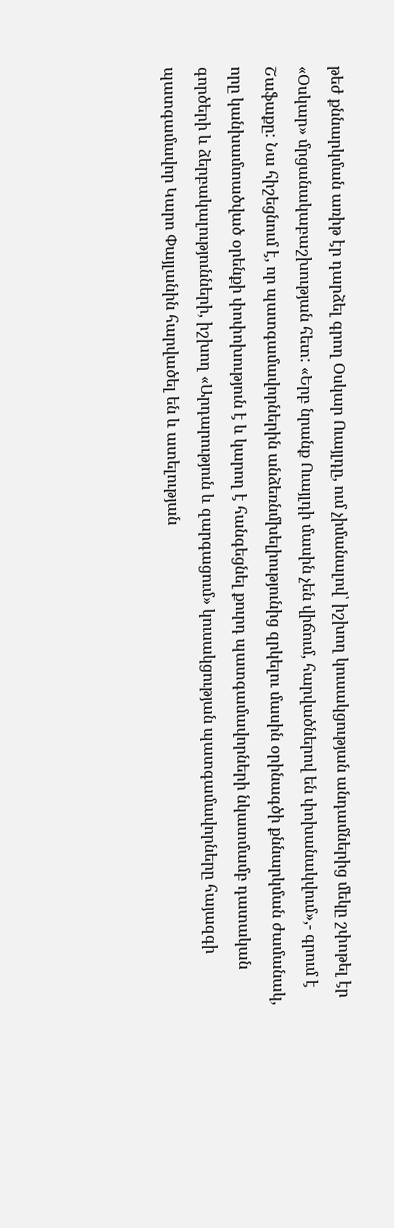թեժ քննարկման առիթ էր դարձել գրող Օսկար Ուայլդը, ում չիմանալով՝ իշխող կուսակցության անդամներից մեկը շփոթել էր «Օսկար» մրցանակաբաշխության հետ: «Երբ նրանք Ուայլդի մասին չեն վիճում, հարվածներով են փոխանակվում»,- գրում է Շաֆաքը: Նա հիշեցնում է, որ պատգամավորներին անձեռնմխելիությունից զրկելու մասին օրինագծի քննարկման ժամանակ, որը կանխամտածված օրենքի փոփոխություն է և կարող է հանգեցնել քուրդ պատգամավորների նկատմամբ դատական գործերի և ձերբակալությունների, իշխող «Արդարություն և զարգացում» կուսակցության պատգամավորները հայազգի պատգամավոր Կարո Փայլանին հարվածել են և ատելության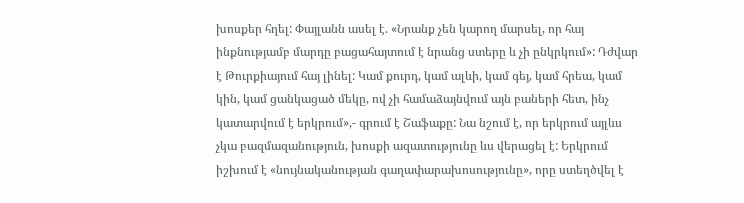խոսքեր հղել: Փայլանն ասել է. «Նրանք չեն կարող մարսել, որ հայ ինքնությամբ մարդը բացահայտում է նրանց ստերը և չի ընկրկում»: Դժվար է Թուրքիայում հայ լինել: Կամ քուրդ, կամ ալևի, կամ գեյ, կամ հրեա, կամ կին, կամ ցանկացած մեկը, ով չի համաձայնվում այն բաների հետ, ինչ կատարվում է երկրում»,- գրում է Շաֆաքը: Նա նշում է, որ երկրում այլևս չկա բազմազանություն, խոսքի ազատությունը ևս վերացել է: Երկրում իշխում է «նույնականության գաղափարախոսությունը», որը ստեղծվել է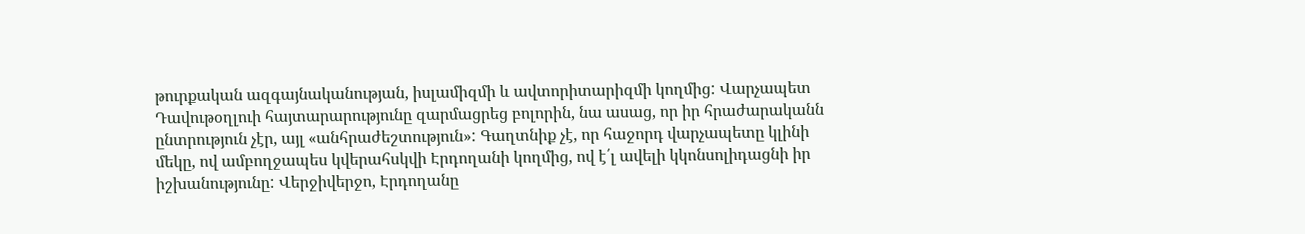թուրքական ազգայնականության, իսլամիզմի և ավտորիտարիզմի կողմից: Վարչապետ Դավութօղլուի հայտարարությունը զարմացրեց բոլորին, նա ասաց, որ իր հրաժարականն ընտրություն չէր, այլ «անհրաժեշտություն»: Գաղտնիք չէ, որ հաջորդ վարչապետը կլինի մեկը, ով ամբողջապես կվերահսկվի Էրդողանի կողմից, ով է՛լ ավելի կկոնսոլիդացնի իր իշխանությունը: Վերջիվերջո, Էրդողանը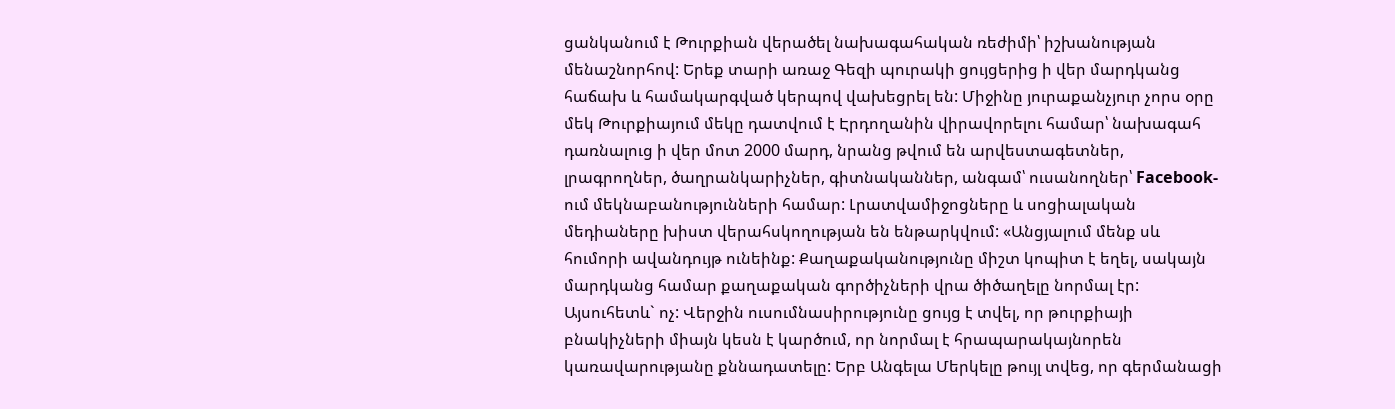ցանկանում է Թուրքիան վերածել նախագահական ռեժիմի՝ իշխանության մենաշնորհով: Երեք տարի առաջ Գեզի պուրակի ցույցերից ի վեր մարդկանց հաճախ և համակարգված կերպով վախեցրել են: Միջինը յուրաքանչյուր չորս օրը մեկ Թուրքիայում մեկը դատվում է Էրդողանին վիրավորելու համար՝ նախագահ դառնալուց ի վեր մոտ 2000 մարդ, նրանց թվում են արվեստագետներ, լրագրողներ, ծաղրանկարիչներ, գիտնականներ, անգամ՝ ուսանողներ՝ Facebook-ում մեկնաբանությունների համար: Լրատվամիջոցները և սոցիալական մեդիաները խիստ վերահսկողության են ենթարկվում: «Անցյալում մենք սև հումորի ավանդույթ ունեինք: Քաղաքականությունը միշտ կոպիտ է եղել, սակայն մարդկանց համար քաղաքական գործիչների վրա ծիծաղելը նորմալ էր: Այսուհետև` ոչ: Վերջին ուսումնասիրությունը ցույց է տվել, որ թուրքիայի բնակիչների միայն կեսն է կարծում, որ նորմալ է հրապարակայնորեն կառավարությանը քննադատելը: Երբ Անգելա Մերկելը թույլ տվեց, որ գերմանացի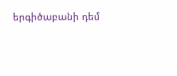երգիծաբանի դեմ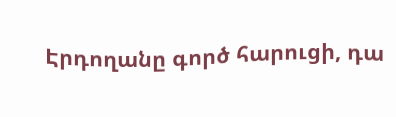Էրդողանը գործ հարուցի, դա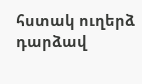հստակ ուղերձ դարձավ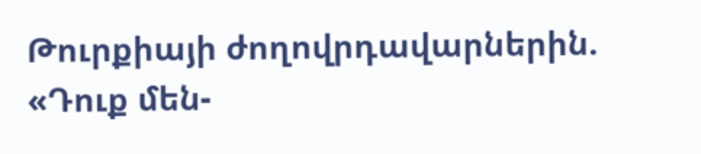Թուրքիայի ժողովրդավարներին. «Դուք մեն-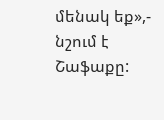մենակ եք»,- նշում է Շաֆաքը: